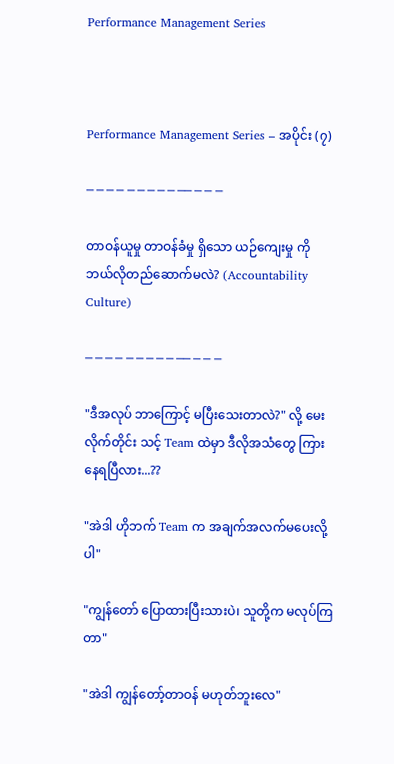Performance Management Series



Performance Management Series – အပိုင်း (၇)

─ ─ ─ ─ ─ ─ ─ ─ ─ ── ─ ─ ─

တာဝန်ယူမှု တာဝန်ခံမှု ရှိသော ယဉ်ကျေးမှု ကို ဘယ်လိုတည်ဆောက်မလဲ? (Accountability Culture)

─ ─ ─ ─ ─ ─ ─ ─ ─ ── ─ ─ ─

"ဒီအလုပ် ဘာကြောင့် မပြီးသေးတာလဲ?" လို့ မေးလိုက်တိုင်း သင့် Team ထဲမှာ ဒီလိုအသံတွေ ကြားနေရပြီလား...??

"အဲဒါ ဟိုဘက် Team က အချက်အလက်မပေးလို့ပါ"

"ကျွန်တော် ပြောထားပြီးသားပဲ၊ သူတို့က မလုပ်ကြတာ"

"အဲဒါ ကျွန်တော့်တာဝန် မဟုတ်ဘူးလေ"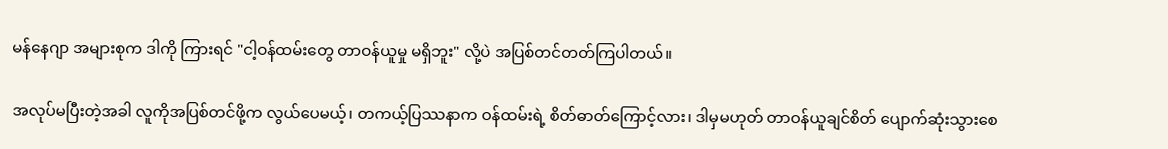မန်နေဂျာ အများစုက ဒါကို ကြားရင် "ငါ့ဝန်ထမ်းတွေ တာဝန်ယူမှု မရှိဘူး" လို့ပဲ အပြစ်တင်တတ်ကြပါတယ်။

အလုပ်မပြီးတဲ့အခါ လူကိုအပြစ်တင်ဖို့က လွယ်ပေမယ့်၊ တကယ့်ပြဿနာက ဝန်ထမ်းရဲ့ စိတ်ဓာတ်ကြောင့်လား၊ ဒါမှမဟုတ် တာဝန်ယူချင်စိတ် ပျောက်ဆုံးသွားစေ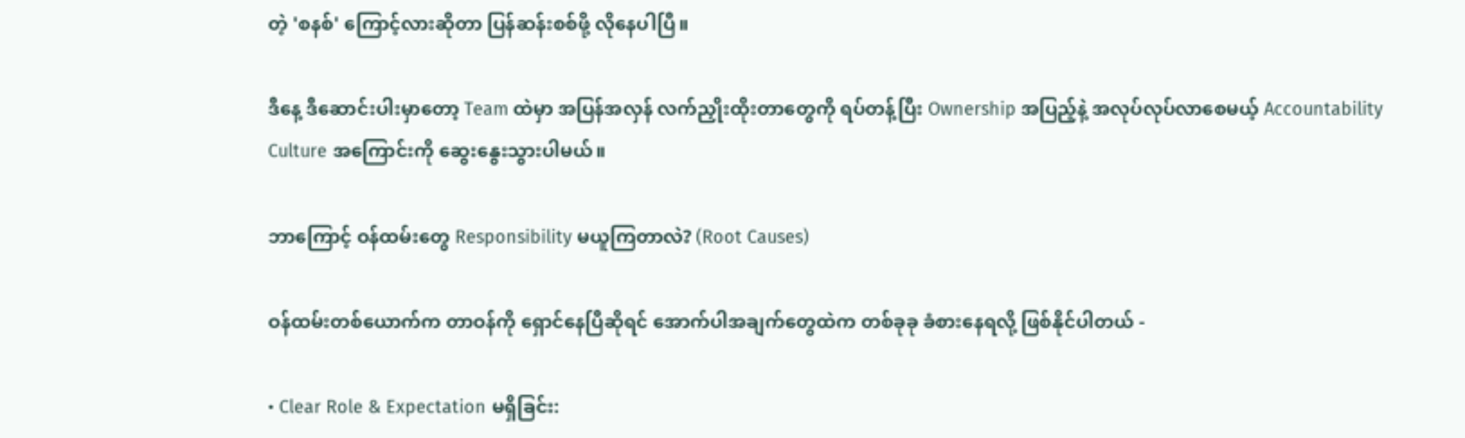တဲ့ 'စနစ်' ကြောင့်လားဆိုတာ ပြန်ဆန်းစစ်ဖို့ လိုနေပါပြီ။

ဒီနေ့ ဒီဆောင်းပါးမှာတော့ Team ထဲမှာ အပြန်အလှန် လက်ညှိုးထိုးတာတွေကို ရပ်တန့်ပြီး Ownership အပြည့်နဲ့ အလုပ်လုပ်လာစေမယ့် Accountability Culture အကြောင်းကို ဆွေးနွေးသွားပါမယ်။

ဘာကြောင့် ဝန်ထမ်းတွေ Responsibility မယူကြတာလဲ? (Root Causes)

ဝန်ထမ်းတစ်ယောက်က တာဝန်ကို ရှောင်နေပြီဆိုရင် အောက်ပါအချက်တွေထဲက တစ်ခုခု ခံစားနေရလို့ ဖြစ်နိုင်ပါတယ် -

• Clear Role & Expectation မရှိခြင်း: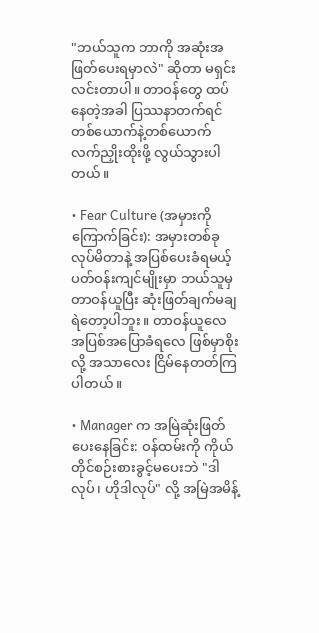"ဘယ်သူက ဘာကို အဆုံးအဖြတ်ပေးရမှာလဲ" ဆိုတာ မရှင်းလင်းတာပါ။ တာဝန်တွေ ထပ်နေတဲ့အခါ ပြဿနာတက်ရင် တစ်ယောက်နဲ့တစ်ယောက် လက်ညှိုးထိုးဖို့ လွယ်သွားပါတယ်။

• Fear Culture (အမှားကို ကြောက်ခြင်း): အမှားတစ်ခုလုပ်မိတာနဲ့ အပြစ်ပေးခံရမယ့် ပတ်ဝန်းကျင်မျိုးမှာ ဘယ်သူမှ တာဝန်ယူပြီး ဆုံးဖြတ်ချက်မချရဲတော့ပါဘူး။ တာဝန်ယူလေ အပြစ်အပြောခံရလေ ဖြစ်မှာစိုးလို့ အသာလေး ငြိမ်နေတတ်ကြပါတယ်။

• Manager က အမြဲဆုံးဖြတ်ပေးနေခြင်း: ဝန်ထမ်းကို ကိုယ်တိုင်စဉ်းစားခွင့်မပေးဘဲ "ဒါလုပ်၊ ဟိုဒါလုပ်" လို့ အမြဲအမိန့်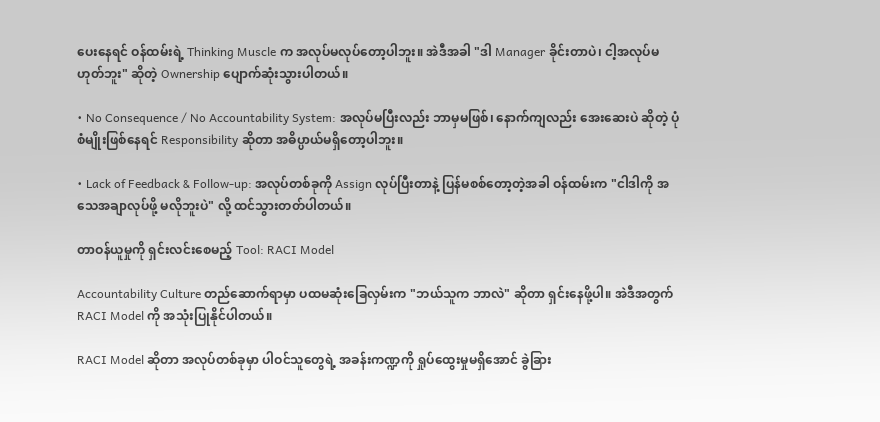ပေးနေရင် ဝန်ထမ်းရဲ့ Thinking Muscle က အလုပ်မလုပ်တော့ပါဘူး။ အဲဒီအခါ "ဒါ Manager ခိုင်းတာပဲ၊ ငါ့အလုပ်မဟုတ်ဘူး" ဆိုတဲ့ Ownership ပျောက်ဆုံးသွားပါတယ်။

• No Consequence / No Accountability System: အလုပ်မပြီးလည်း ဘာမှမဖြစ်၊ နောက်ကျလည်း အေးဆေးပဲ ဆိုတဲ့ ပုံစံမျိုးဖြစ်နေရင် Responsibility ဆိုတာ အဓိပ္ပာယ်မရှိတော့ပါဘူး။

• Lack of Feedback & Follow-up: အလုပ်တစ်ခုကို Assign လုပ်ပြီးတာနဲ့ ပြန်မစစ်တော့တဲ့အခါ ဝန်ထမ်းက "ငါဒါကို အသေအချာလုပ်ဖို့ မလိုဘူးပဲ" လို့ ထင်သွားတတ်ပါတယ်။

တာဝန်ယူမှုကို ရှင်းလင်းစေမည့် Tool: RACI Model

Accountability Culture တည်ဆောက်ရာမှာ ပထမဆုံးခြေလှမ်းက "ဘယ်သူက ဘာလဲ" ဆိုတာ ရှင်းနေဖို့ပါ။ အဲဒီအတွက် RACI Model ကို အသုံးပြုနိုင်ပါတယ်။

RACI Model ဆိုတာ အလုပ်တစ်ခုမှာ ပါဝင်သူတွေရဲ့ အခန်းကဏ္ဍကို ရှုပ်ထွေးမှုမရှိအောင် ခွဲခြား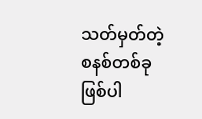သတ်မှတ်တဲ့ စနစ်တစ်ခု ဖြစ်ပါ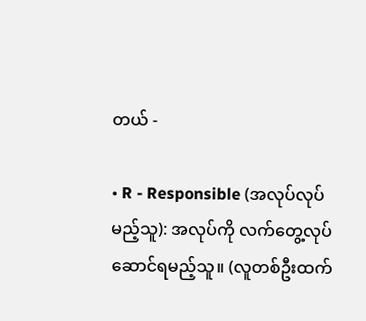တယ် -

• R - Responsible (အလုပ်လုပ်မည့်သူ): အလုပ်ကို လက်တွေ့လုပ်ဆောင်ရမည့်သူ။ (လူတစ်ဦးထက်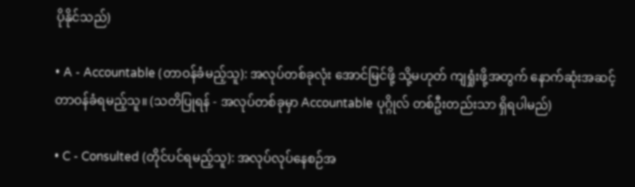ပိုနိုင်သည်)

• A - Accountable (တာဝန်ခံမည့်သူ): အလုပ်တစ်ခုလုံး အောင်မြင်ဖို့ သို့မဟုတ် ကျရှုံးဖို့အတွက် နောက်ဆုံးအဆင့် တာဝန်ခံရမည့်သူ။ (သတိပြုရန် - အလုပ်တစ်ခုမှာ Accountable ပုဂ္ဂိုလ် တစ်ဦးတည်းသာ ရှိရပါမည်)

• C - Consulted (တိုင်ပင်ရမည့်သူ): အလုပ်လုပ်နေစဉ်အ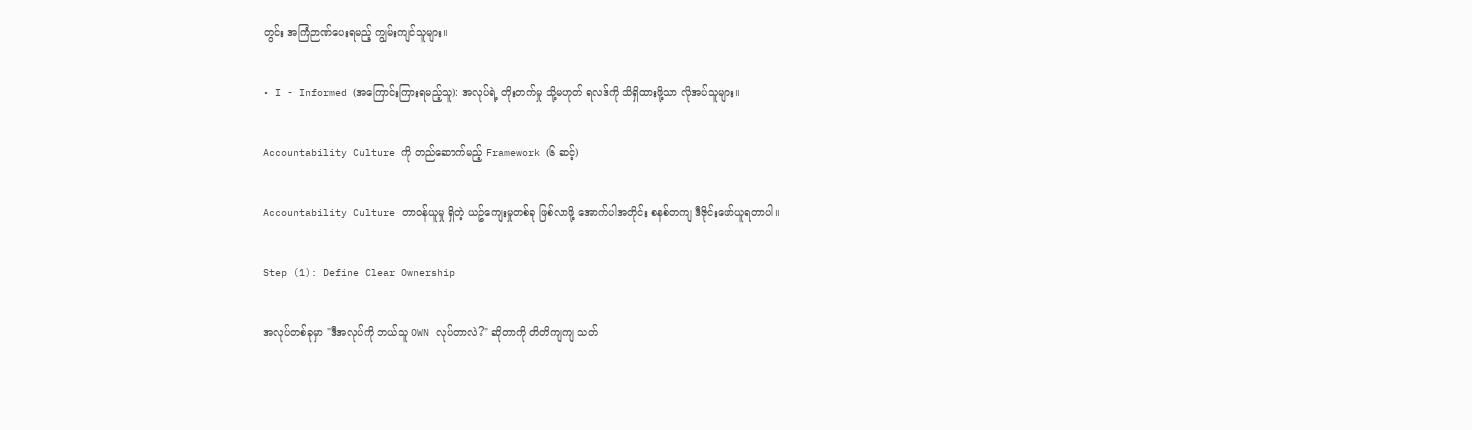တွင်း အကြံဉာဏ်ပေးရမည့် ကျွမ်းကျင်သူများ။

• I - Informed (အကြောင်းကြားရမည့်သူ): အလုပ်ရဲ့ တိုးတက်မှု သို့မဟုတ် ရလဒ်ကို သိရှိထားဖို့သာ လိုအပ်သူများ။

Accountability Culture ကို တည်ဆောက်မည့် Framework (၆ ဆင့်)

Accountability Culture တာဝန်ယူမှု ရှိတဲ့ ယဥ်ကျေးမှုတစ်ခု ဖြစ်လာဖို့ အောက်ပါအတိုင်း စနစ်တကျ ဒီဇိုင်းဖော်ယူရတာပါ။

Step (1): Define Clear Ownership

အလုပ်တစ်ခုမှာ "ဒီအလုပ်ကို ဘယ်သူ OWN လုပ်တာလဲ?" ဆိုတာကို တိတိကျကျ သတ်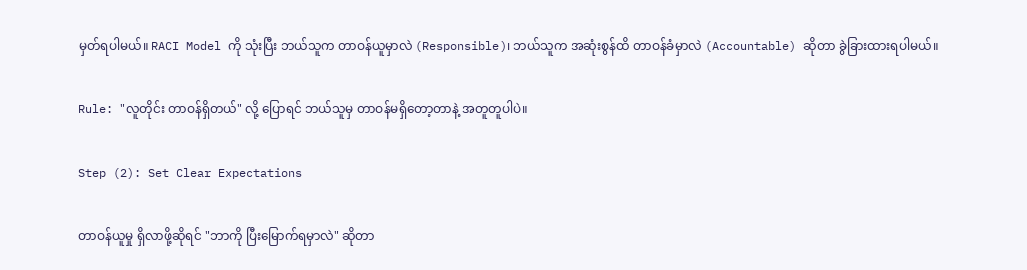မှတ်ရပါမယ်။ RACI Model ကို သုံးပြီး ဘယ်သူက တာဝန်ယူမှာလဲ (Responsible)၊ ဘယ်သူက အဆုံးစွန်ထိ တာဝန်ခံမှာလဲ (Accountable) ဆိုတာ ခွဲခြားထားရပါမယ်။

Rule: "လူတိုင်း တာဝန်ရှိတယ်" လို့ ပြောရင် ဘယ်သူမှ တာဝန်မရှိတော့တာနဲ့ အတူတူပါပဲ။

Step (2): Set Clear Expectations

တာဝန်ယူမှု ရှိလာဖို့ဆိုရင် "ဘာကို ပြီးမြောက်ရမှာလဲ" ဆိုတာ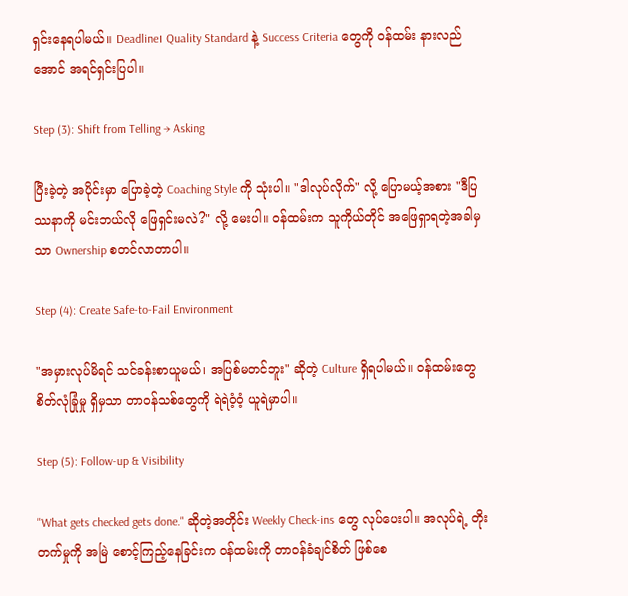ရှင်းနေရပါမယ်။ Deadline၊ Quality Standard နဲ့ Success Criteria တွေကို ဝန်ထမ်း နားလည်အောင် အရင်ရှင်းပြပါ။

Step (3): Shift from Telling → Asking

ပြီးခဲ့တဲ့ အပိုင်းမှာ ပြောခဲ့တဲ့ Coaching Style ကို သုံးပါ။ "ဒါလုပ်လိုက်" လို့ ပြောမယ့်အစား "ဒီပြဿနာကို မင်းဘယ်လို ဖြေရှင်းမလဲ?" လို့ မေးပါ။ ဝန်ထမ်းက သူကိုယ်တိုင် အဖြေရှာရတဲ့အခါမှသာ Ownership စတင်လာတာပါ။

Step (4): Create Safe-to-Fail Environment

"အမှားလုပ်မိရင် သင်ခန်းစာယူမယ်၊ အပြစ်မတင်ဘူး" ဆိုတဲ့ Culture ရှိရပါမယ်။ ဝန်ထမ်းတွေ စိတ်လုံခြုံမှု ရှိမှသာ တာဝန်သစ်တွေကို ရဲရဲဝံ့ဝံ့ ယူရဲမှာပါ။

Step (5): Follow-up & Visibility

"What gets checked gets done." ဆိုတဲ့အတိုင်း Weekly Check-ins တွေ လုပ်ပေးပါ။ အလုပ်ရဲ့ တိုးတက်မှုကို အမြဲ စောင့်ကြည့်နေခြင်းက ဝန်ထမ်းကို တာဝန်ခံချင်စိတ် ဖြစ်စေ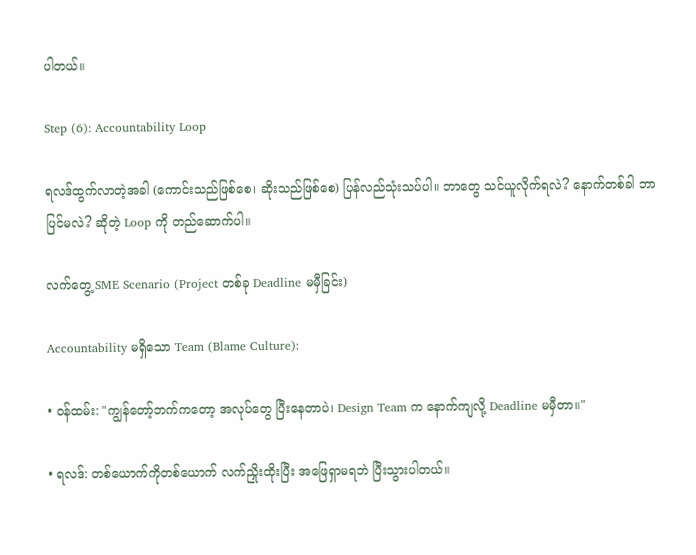ပါတယ်။

Step (6): Accountability Loop

ရလဒ်ထွက်လာတဲ့အခါ (ကောင်းသည်ဖြစ်စေ၊ ဆိုးသည်ဖြစ်စေ) ပြန်လည်သုံးသပ်ပါ။ ဘာတွေ သင်ယူလိုက်ရလဲ? နောက်တစ်ခါ ဘာပြင်မလဲ? ဆိုတဲ့ Loop ကို တည်ဆောက်ပါ။

လက်တွေ့ SME Scenario (Project တစ်ခု Deadline မမှီခြင်း)

Accountability မရှိသော Team (Blame Culture):

• ဝန်ထမ်း: "ကျွန်တော့်ဘက်ကတော့ အလုပ်တွေ ပြီးနေတာပဲ၊ Design Team က နောက်ကျလို့ Deadline မမှီတာ။"

• ရလဒ်: တစ်ယောက်ကိုတစ်ယောက် လက်ညှိုးထိုးပြီး အဖြေရှာမရဘဲ ပြီးသွားပါတယ်။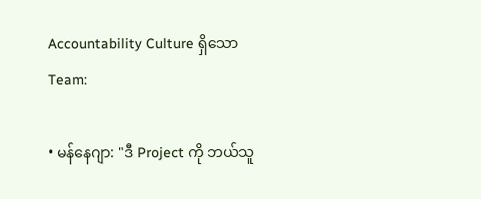Accountability Culture ရှိသော Team:

• မန်နေဂျာ: "ဒီ Project ကို ဘယ်သူ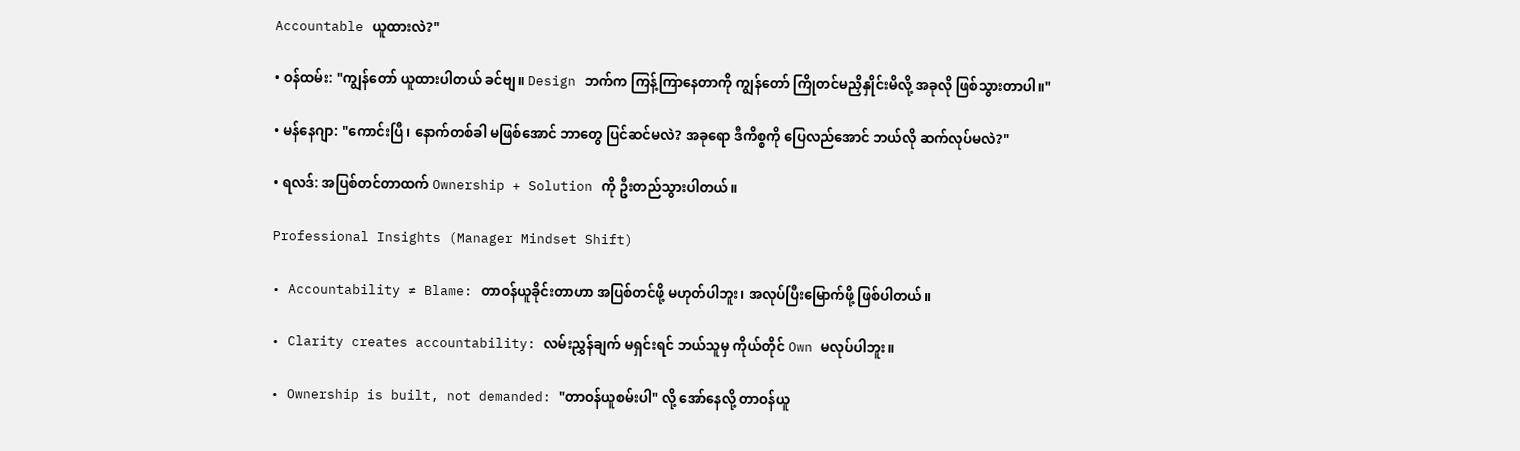Accountable ယူထားလဲ?"

• ဝန်ထမ်း: "ကျွန်တော် ယူထားပါတယ် ခင်ဗျ။ Design ဘက်က ကြန့်ကြာနေတာကို ကျွန်တော် ကြိုတင်မညှိနှိုင်းမိလို့ အခုလို ဖြစ်သွားတာပါ။"

• မန်နေဂျာ: "ကောင်းပြီ၊ နောက်တစ်ခါ မဖြစ်အောင် ဘာတွေ ပြင်ဆင်မလဲ? အခုရော ဒီကိစ္စကို ပြေလည်အောင် ဘယ်လို ဆက်လုပ်မလဲ?"

• ရလဒ်: အပြစ်တင်တာထက် Ownership + Solution ကို ဦးတည်သွားပါတယ်။

Professional Insights (Manager Mindset Shift)

• Accountability ≠ Blame: တာဝန်ယူခိုင်းတာဟာ အပြစ်တင်ဖို့ မဟုတ်ပါဘူး၊ အလုပ်ပြီးမြောက်ဖို့ ဖြစ်ပါတယ်။

• Clarity creates accountability: လမ်းညွှန်ချက် မရှင်းရင် ဘယ်သူမှ ကိုယ်တိုင် Own မလုပ်ပါဘူး။

• Ownership is built, not demanded: "တာဝန်ယူစမ်းပါ" လို့ အော်နေလို့ တာဝန်ယူ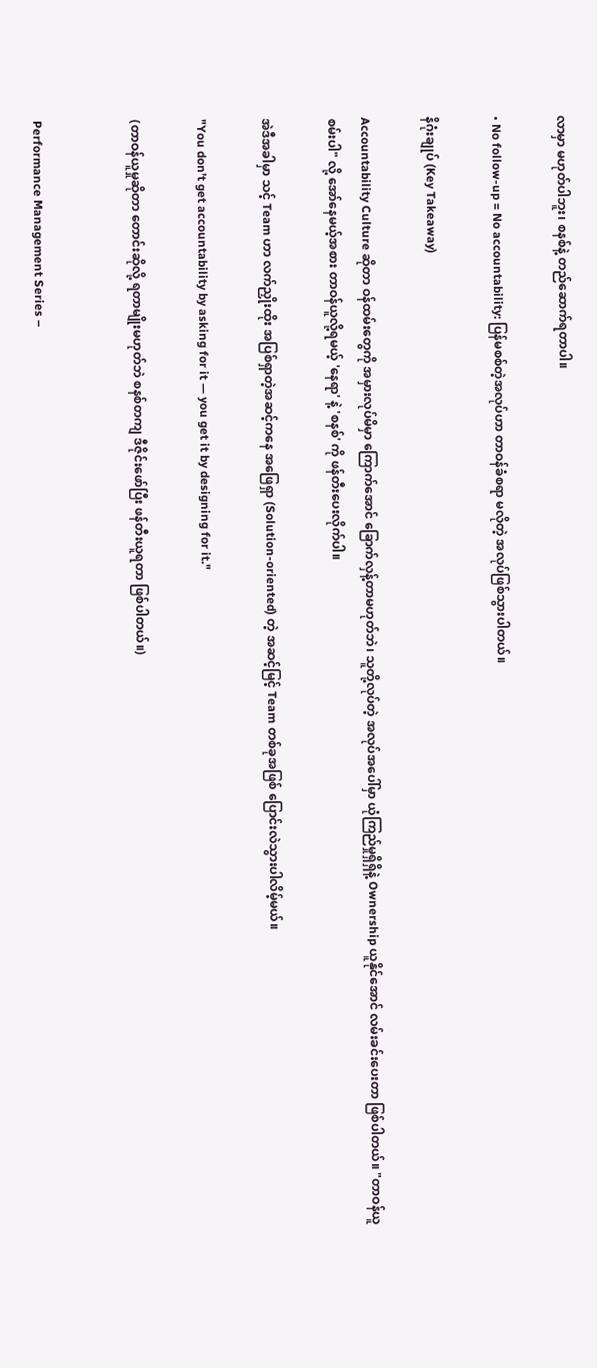လာမှာ မဟုတ်ပါဘူး၊ စနစ်နဲ့ တည်ဆောက်ရတာပါ။

• No follow-up = No accountability: ပြန်မစစ်တဲ့အလုပ်ဟာ တာဝန်ခံစရာ မလိုတဲ့ အလုပ်ဖြစ်သွားပါတယ်။

နိဂုံးချုပ် (Key Takeaway)

Accountability Culture ဆိုတာ ဝန်ထမ်းတွေကို အမှားလုပ်မိမှာ ကြောက်အောင် ခြောက်လှန့်တာမဟုတ်ဘဲ၊ သူတို့လုပ်တဲ့ အလုပ်အပေါ်မှာ ယုံကြည်မှုရှိရှိနဲ့ Ownership ယူနိုင်အောင် လမ်းခင်းပေးတာ ဖြစ်ပါတယ်။ "တာဝန်ယူစမ်းပါ" လို့ အော်နေမယ့်အစား တာဝန်ယူလို့ရမယ့် 'နေရာ' နဲ့ 'စနစ်' ကို ဖန်တီးပေးလိုက်ပါ။

အဲဒီအခါမှာ သင့် Team ဟာ လက်ညှိုးထိုး အပြစ်ရှာတဲ့အဆင့်ကနေ အဖြေရှာ (Solution-oriented) တဲ့ အဆင့်မြင့် Team တစ်ခုအဖြစ် ပြောင်းလဲသွားပါလိမ့်မယ်။

"You don’t get accountability by asking for it — you get it by designing for it."

(တာဝန်ယူမှုဆိုတာ တောင်းဆိုလို့ ရတာမျိုးမဟုတ်ဘဲ စနစ်တကျ ဒီဇိုင်းဖော်ပြီး ဖန်တီးယူရတာ ဖြစ်ပါတယ်။)


Performance Management Series –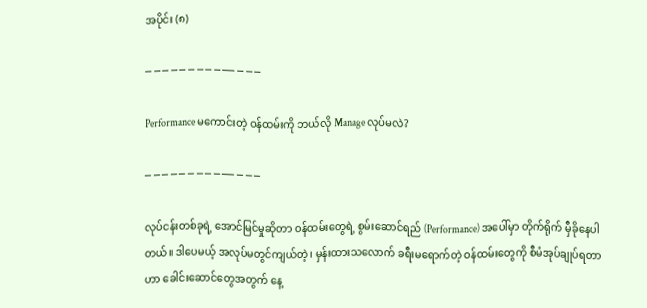အပိုင်း (၈)

─ ─ ─ ─ ─ ─ ─ ─ ─ ── ─ ─ ─

Performance မကောင်းတဲ့ ဝန်ထမ်းကို ဘယ်လို Manage လုပ်မလဲ?

─ ─ ─ ─ ─ ─ ─ ─ ─ ── ─ ─ ─

လုပ်ငန်းတစ်ခုရဲ့ အောင်မြင်မှုဆိုတာ ဝန်ထမ်းတွေရဲ့ စွမ်းဆောင်ရည် (Performance) အပေါ်မှာ တိုက်ရိုက် မှီခိုနေပါတယ်။ ဒါပေမယ့် အလုပ်မတွင်ကျယ်တဲ့၊ မှန်းထားသလောက် ခရီးမရောက်တဲ့ ဝန်ထမ်းတွေကို စီမံအုပ်ချုပ်ရတာဟာ ခေါင်းဆောင်တွေအတွက် နေ့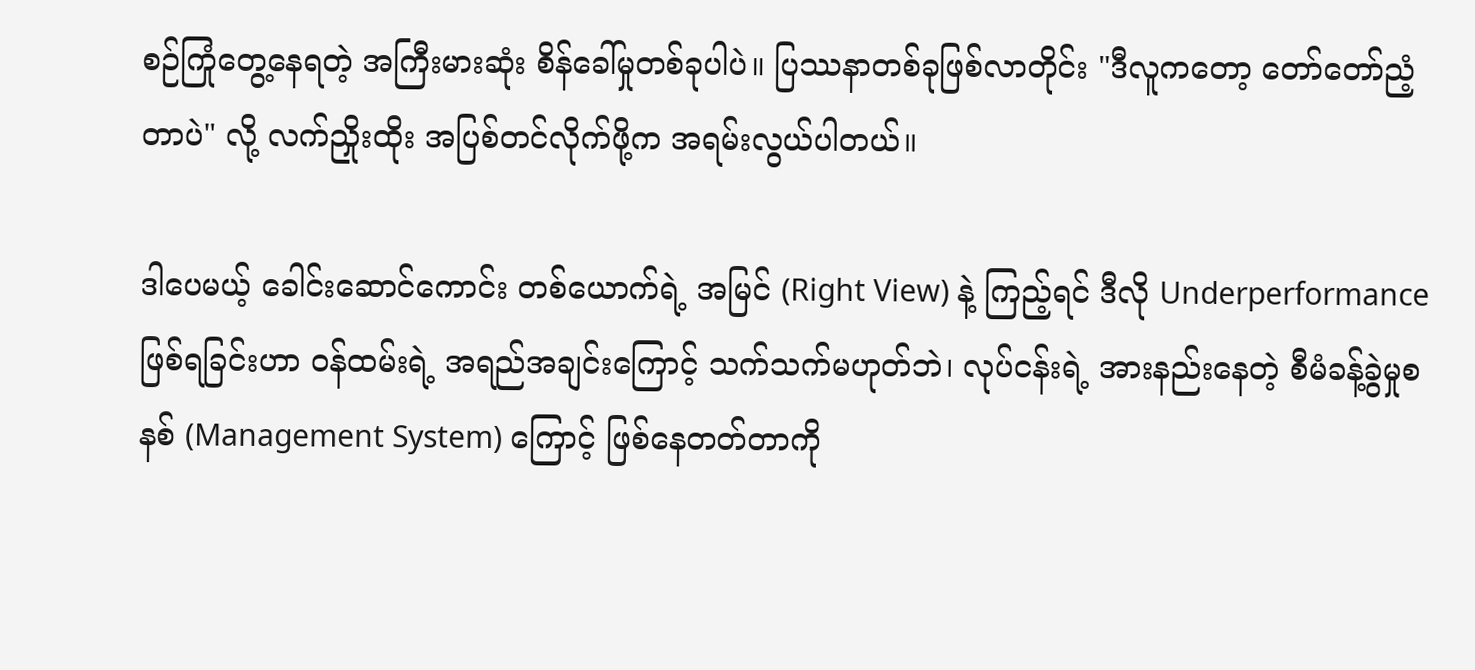စဉ်ကြုံတွေ့နေရတဲ့ အကြီးမားဆုံး စိန်ခေါ်မှုတစ်ခုပါပဲ။ ပြဿနာတစ်ခုဖြစ်လာတိုင်း "ဒီလူကတော့ တော်တော်ညံ့တာပဲ" လို့ လက်ညှိုးထိုး အပြစ်တင်လိုက်ဖို့က အရမ်းလွယ်ပါတယ်။

ဒါပေမယ့် ခေါင်းဆောင်ကောင်း တစ်ယောက်ရဲ့ အမြင် (Right View) နဲ့ ကြည့်ရင် ဒီလို Underperformance ဖြစ်ရခြင်းဟာ ဝန်ထမ်းရဲ့ အရည်အချင်းကြောင့် သက်သက်မဟုတ်ဘဲ၊ လုပ်ငန်းရဲ့ အားနည်းနေတဲ့ စီမံခန့်ခွဲမှုစနစ် (Management System) ကြောင့် ဖြစ်နေတတ်တာကို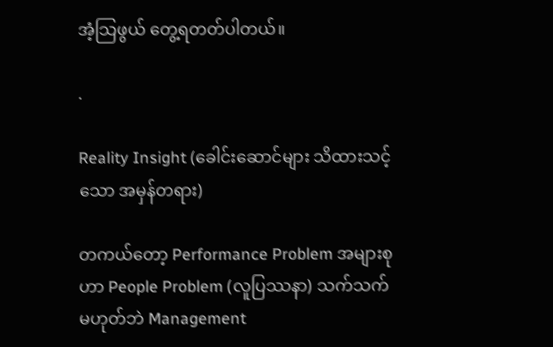အံ့သြဖွယ် တွေ့ရတတ်ပါတယ်။

.

Reality Insight (ခေါင်းဆောင်များ သိထားသင့်သော အမှန်တရား)

တကယ်တော့ Performance Problem အများစုဟာ People Problem (လူပြဿနာ) သက်သက်မဟုတ်ဘဲ Management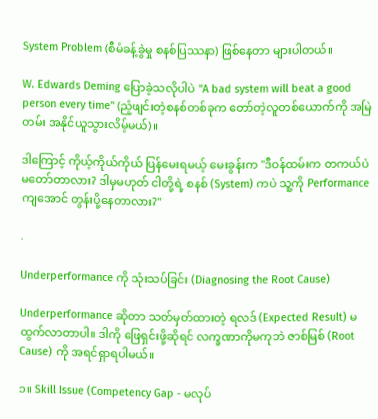System Problem (စီမံခန့်ခွဲမှု စနစ်ပြဿနာ) ဖြစ်နေတာ များပါတယ်။

W. Edwards Deming ပြောခဲ့သလိုပါပဲ "A bad system will beat a good person every time" (ညံ့ဖျင်းတဲ့စနစ်တစ်ခုက တော်တဲ့လူတစ်ယောက်ကို အမြဲတမ်း အနိုင်ယူသွားလိမ့်မယ်)။

ဒါကြောင့် ကိုယ့်ကိုယ်ကိုယ် ပြန်မေးရမယ့် မေးခွန်းက "ဒီဝန်ထမ်းက တကယ်ပဲ မတော်တာလား? ဒါမှမဟုတ် ငါတို့ရဲ့ စနစ် (System) ကပဲ သူ့ကို Performance ကျအောင် တွန်းပို့နေတာလား?"

.

Underperformance ကို သုံးသပ်ခြင်း (Diagnosing the Root Cause)

Underperformance ဆိုတာ သတ်မှတ်ထားတဲ့ ရလဒ် (Expected Result) မထွက်လာတာပါ။ ဒါကို ဖြေရှင်းဖို့ဆိုရင် လက္ခဏာကိုမကုဘဲ ဇာစ်မြစ် (Root Cause) ကို အရင်ရှာရပါမယ်။

၁။ Skill Issue (Competency Gap - မလုပ်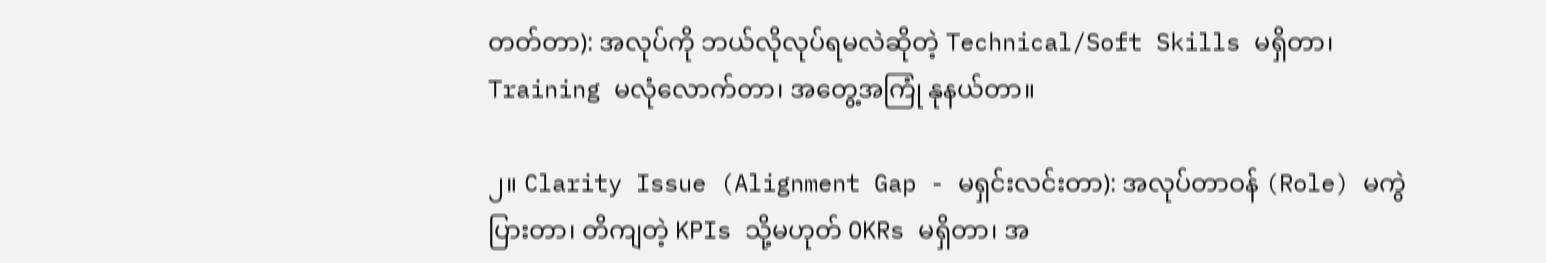တတ်တာ): အလုပ်ကို ဘယ်လိုလုပ်ရမလဲဆိုတဲ့ Technical/Soft Skills မရှိတာ၊ Training မလုံလောက်တာ၊ အတွေ့အကြုံ နုနယ်တာ။

၂။ Clarity Issue (Alignment Gap - မရှင်းလင်းတာ): အလုပ်တာဝန် (Role) မကွဲပြားတာ၊ တိကျတဲ့ KPIs သို့မဟုတ် OKRs မရှိတာ၊ အ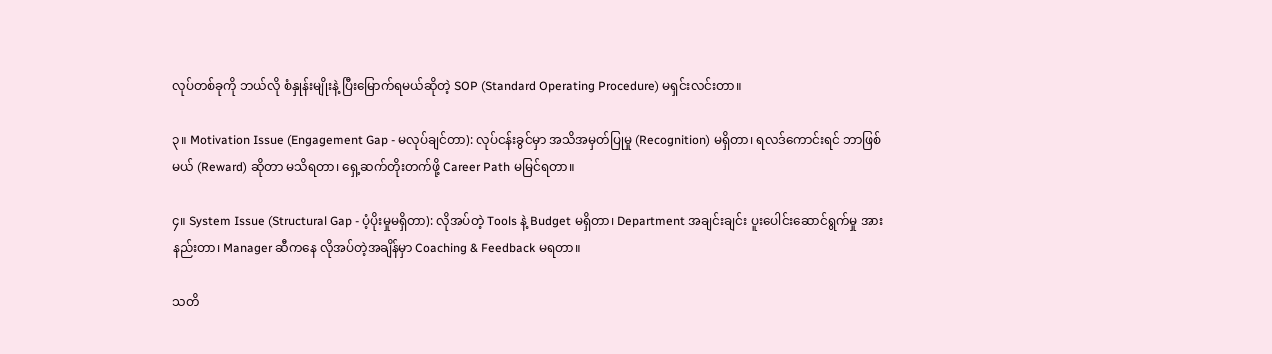လုပ်တစ်ခုကို ဘယ်လို စံနှုန်းမျိုးနဲ့ ပြီးမြောက်ရမယ်ဆိုတဲ့ SOP (Standard Operating Procedure) မရှင်းလင်းတာ။

၃။ Motivation Issue (Engagement Gap - မလုပ်ချင်တာ): လုပ်ငန်းခွင်မှာ အသိအမှတ်ပြုမှု (Recognition) မရှိတာ၊ ရလဒ်ကောင်းရင် ဘာဖြစ်မယ် (Reward) ဆိုတာ မသိရတာ၊ ရှေ့ဆက်တိုးတက်ဖို့ Career Path မမြင်ရတာ။

၄။ System Issue (Structural Gap - ပံ့ပိုးမှုမရှိတာ): လိုအပ်တဲ့ Tools နဲ့ Budget မရှိတာ၊ Department အချင်းချင်း ပူးပေါင်းဆောင်ရွက်မှု အားနည်းတာ၊ Manager ဆီကနေ လိုအပ်တဲ့အချိန်မှာ Coaching & Feedback မရတာ။

သတိ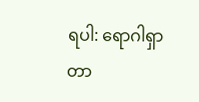ရပါ: ရောဂါရှာတာ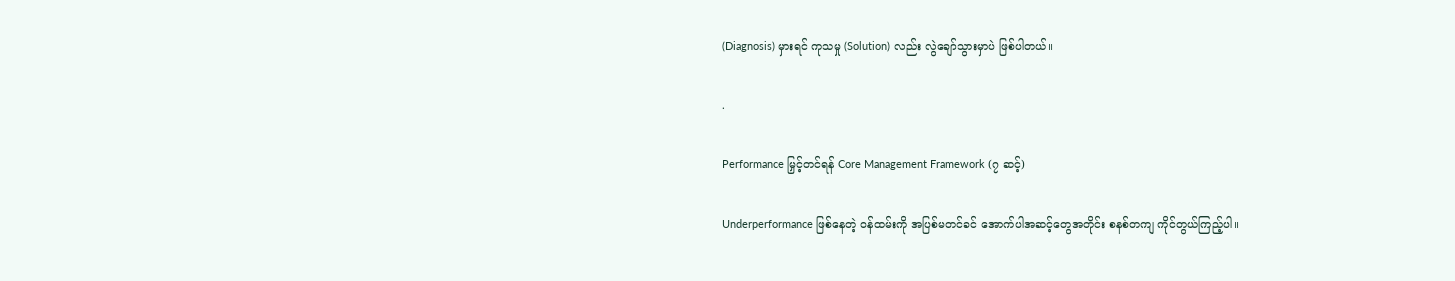(Diagnosis) မှားရင် ကုသမှု (Solution) လည်း လွဲချော်သွားမှာပဲ ဖြစ်ပါတယ်။

.

Performance မြှင့်တင်ရန် Core Management Framework (၇ ဆင့်)

Underperformance ဖြစ်နေတဲ့ ဝန်ထမ်းကို အပြစ်မတင်ခင် အောက်ပါအဆင့်တွေအတိုင်း စနစ်တကျ ကိုင်တွယ်ကြည့်ပါ။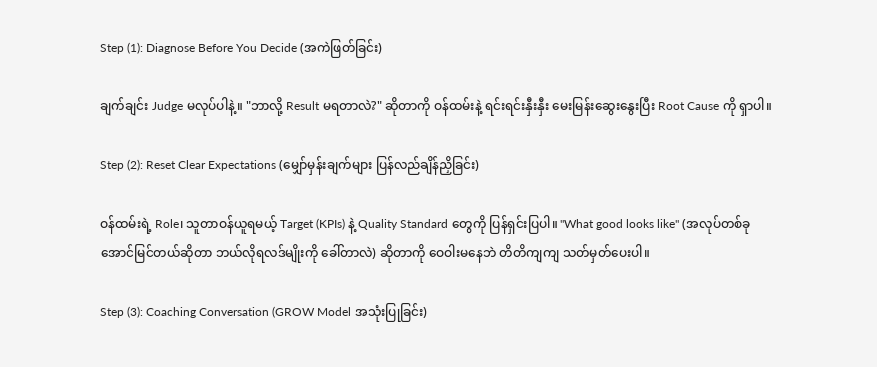Step (1): Diagnose Before You Decide (အကဲဖြတ်ခြင်း)

ချက်ချင်း Judge မလုပ်ပါနဲ့။ "ဘာလို့ Result မရတာလဲ?" ဆိုတာကို ဝန်ထမ်းနဲ့ ရင်းရင်းနှီးနှီး မေးမြန်းဆွေးနွေးပြီး Root Cause ကို ရှာပါ။

Step (2): Reset Clear Expectations (မျှော်မှန်းချက်များ ပြန်လည်ချိန်ညှိခြင်း)

ဝန်ထမ်းရဲ့ Role၊ သူတာဝန်ယူရမယ့် Target (KPIs) နဲ့ Quality Standard တွေကို ပြန်ရှင်းပြပါ။ "What good looks like" (အလုပ်တစ်ခု အောင်မြင်တယ်ဆိုတာ ဘယ်လိုရလဒ်မျိုးကို ခေါ်တာလဲ) ဆိုတာကို ဝေဝါးမနေဘဲ တိတိကျကျ သတ်မှတ်ပေးပါ။

Step (3): Coaching Conversation (GROW Model အသုံးပြုခြင်း)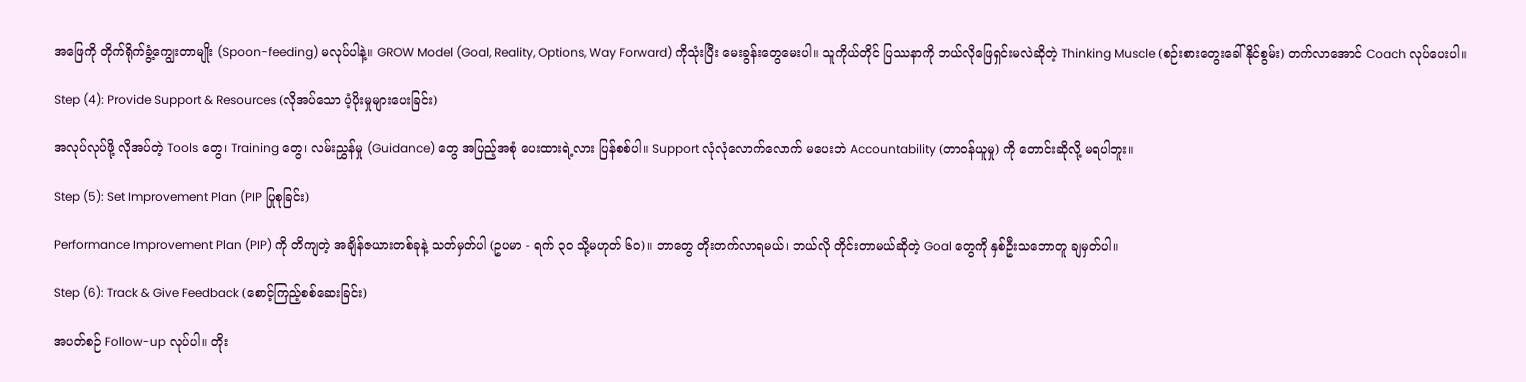အဖြေကို တိုက်ရိုက်ခွံ့ကျွေးတာမျိုး (Spoon-feeding) မလုပ်ပါနဲ့။ GROW Model (Goal, Reality, Options, Way Forward) ကိုသုံးပြီး မေးခွန်းတွေမေးပါ။ သူကိုယ်တိုင် ပြဿနာကို ဘယ်လိုဖြေရှင်းမလဲဆိုတဲ့ Thinking Muscle (စဉ်းစားတွေးခေါ်နိုင်စွမ်း) တက်လာအောင် Coach လုပ်ပေးပါ။

Step (4): Provide Support & Resources (လိုအပ်သော ပံ့ပိုးမှုများပေးခြင်း)

အလုပ်လုပ်ဖို့ လိုအပ်တဲ့ Tools တွေ၊ Training တွေ၊ လမ်းညွှန်မှု (Guidance) တွေ အပြည့်အစုံ ပေးထားရဲ့လား ပြန်စစ်ပါ။ Support လုံလုံလောက်လောက် မပေးဘဲ Accountability (တာဝန်ယူမှု) ကို တောင်းဆိုလို့ မရပါဘူး။

Step (5): Set Improvement Plan (PIP ပြုစုခြင်း)

Performance Improvement Plan (PIP) ကို တိကျတဲ့ အချိန်ဇယားတစ်ခုနဲ့ သတ်မှတ်ပါ (ဥပမာ - ရက် ၃၀ သို့မဟုတ် ၆၀)။ ဘာတွေ တိုးတက်လာရမယ်၊ ဘယ်လို တိုင်းတာမယ်ဆိုတဲ့ Goal တွေကို နှစ်ဦးသဘောတူ ချမှတ်ပါ။

Step (6): Track & Give Feedback (စောင့်ကြည့်စစ်ဆေးခြင်း)

အပတ်စဉ် Follow-up လုပ်ပါ။ တိုး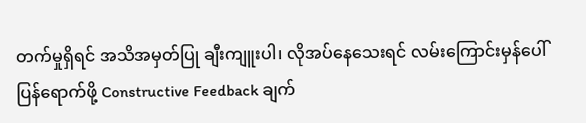တက်မှုရှိရင် အသိအမှတ်ပြု ချီးကျူးပါ၊ လိုအပ်နေသေးရင် လမ်းကြောင်းမှန်ပေါ် ပြန်ရောက်ဖို့ Constructive Feedback ချက်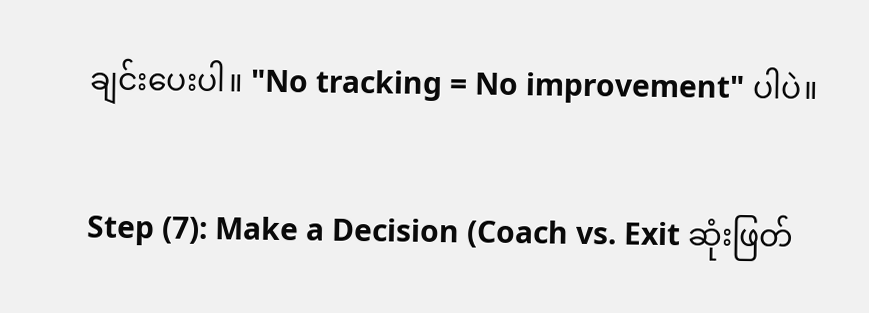ချင်းပေးပါ။ "No tracking = No improvement" ပါပဲ။

Step (7): Make a Decision (Coach vs. Exit ဆုံးဖြတ်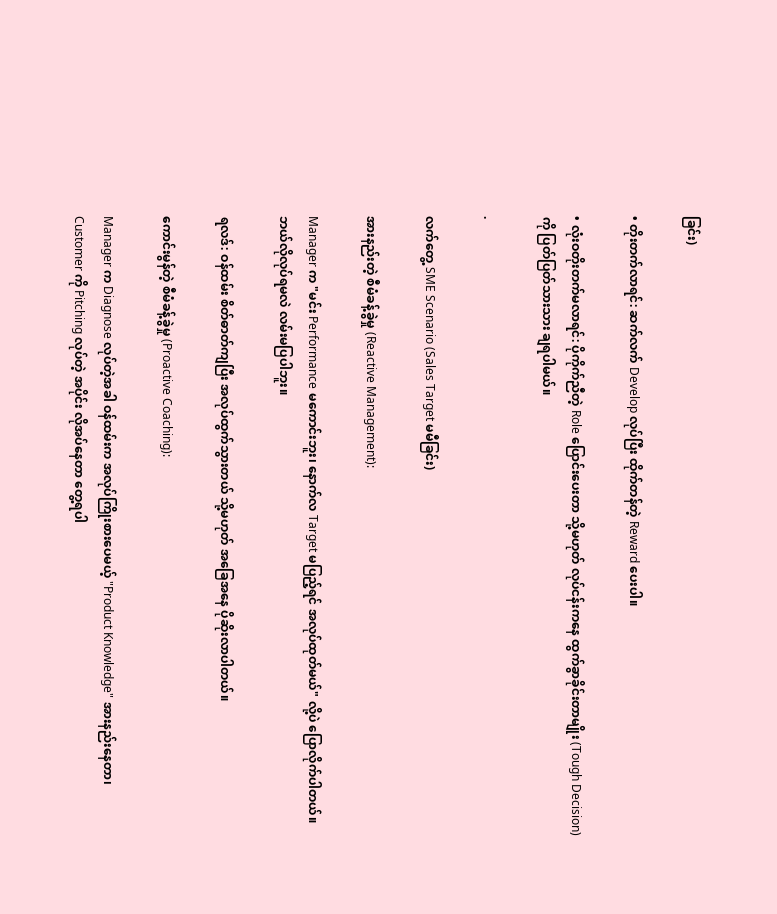ခြင်း)

• တိုးတက်လာရင်: ဆက်လက် Develop လုပ်ပြီး ထိုက်တန်တဲ့ Reward ပေးပါ။

• လုံးဝတိုးတက်မလာရင်: ပိုကိုက်ညီတဲ့ Role ပြောင်းပေးတာ သို့မဟုတ် လုပ်ငန်းကနေ ထွက်ခွာခိုင်းတာမျိုး (Tough Decision) ကို ပြတ်ပြတ်သားသား ချရပါမယ်။

.

လက်တွေ့ SME Scenario (Sales Target မမီခြင်း)

အားနည်းတဲ့ စီမံခန့်ခွဲမှု (Reactive Management):

Manager က "မင်း Performance မကောင်းဘူး၊ နောက်လ Target မပြည့်ရင် အလုပ်ထုတ်မယ်" လို့ပဲ ပြောလိုက်ပါတယ်။ ဘယ်လိုလုပ်ရမလဲ လမ်းမပြပါဘူး။

ရလဒ်: ဝန်ထမ်း စိတ်ဓာတ်ကျပြီး အလုပ်ထွက်သွားတယ် သို့မဟုတ် အခြေအနေ ပိုဆိုးလာပါတယ်။

ကောင်းမွန်တဲ့ စီမံခန့်ခွဲမှု (Proactive Coaching):

Manager က Diagnose လုပ်တဲ့အခါ ဝန်ထမ်းက အလုပ်ကြိုးစားပေမယ့် "Product Knowledge" အားနည်းနေတာ၊ Customer ကို Pitching လုပ်တဲ့ အပိုင်း လိုအပ်နေတာ တွေ့ရပါ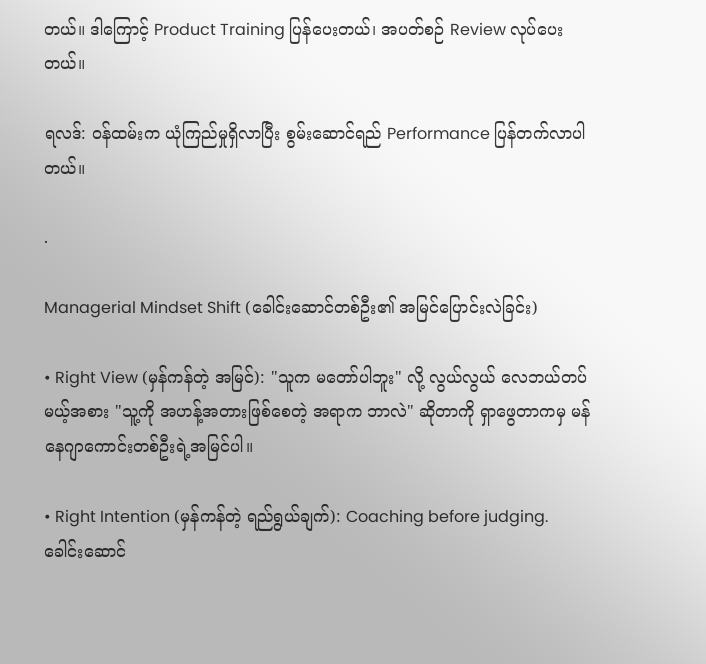တယ်။ ဒါကြောင့် Product Training ပြန်ပေးတယ်၊ အပတ်စဉ် Review လုပ်ပေးတယ်။

ရလဒ်: ဝန်ထမ်းက ယုံကြည်မှုရှိလာပြီး စွမ်းဆောင်ရည် Performance ပြန်တက်လာပါတယ်။

.

Managerial Mindset Shift (ခေါင်းဆောင်တစ်ဦး၏ အမြင်ပြောင်းလဲခြင်း)

• Right View (မှန်ကန်တဲ့ အမြင်): "သူက မတော်ပါဘူး" လို့ လွယ်လွယ် လေဘယ်တပ်မယ့်အစား "သူ့ကို အဟန့်အတားဖြစ်စေတဲ့ အရာက ဘာလဲ" ဆိုတာကို ရှာဖွေတာကမှ မန်နေဂျာကောင်းတစ်ဦးရဲ့အမြင်ပါ။

• Right Intention (မှန်ကန်တဲ့ ရည်ရွယ်ချက်): Coaching before judging. ခေါင်းဆောင်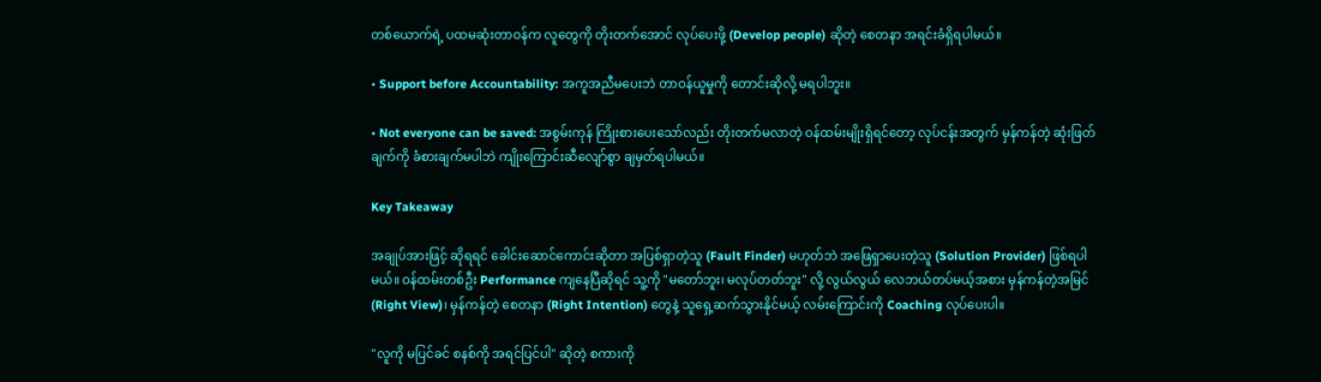တစ်ယောက်ရဲ့ ပထမဆုံးတာဝန်က လူတွေကို တိုးတက်အောင် လုပ်ပေးဖို့ (Develop people) ဆိုတဲ့ စေတနာ အရင်းခံရှိရပါမယ်။

• Support before Accountability: အကူအညီမပေးဘဲ တာဝန်ယူမှုကို တောင်းဆိုလို့ မရပါဘူး။

• Not everyone can be saved: အစွမ်းကုန် ကြိုးစားပေးသော်လည်း တိုးတက်မလာတဲ့ ဝန်ထမ်းမျိုးရှိရင်တော့ လုပ်ငန်းအတွက် မှန်ကန်တဲ့ ဆုံးဖြတ်ချက်ကို ခံစားချက်မပါဘဲ ကျိုးကြောင်းဆီလျော်စွာ ချမှတ်ရပါမယ်။

Key Takeaway

အချုပ်အားဖြင့် ဆိုရရင် ခေါင်းဆောင်ကောင်းဆိုတာ အပြစ်ရှာတဲ့သူ (Fault Finder) မဟုတ်ဘဲ အဖြေရှာပေးတဲ့သူ (Solution Provider) ဖြစ်ရပါမယ်။ ဝန်ထမ်းတစ်ဦး Performance ကျနေပြီဆိုရင် သူ့ကို "မတော်ဘူး၊ မလုပ်တတ်ဘူး" လို့ လွယ်လွယ် လေဘယ်တပ်မယ့်အစား မှန်ကန်တဲ့အမြင် (Right View)၊ မှန်ကန်တဲ့ စေတနာ (Right Intention) တွေနဲ့ သူရှေ့ဆက်သွားနိုင်မယ့် လမ်းကြောင်းကို Coaching လုပ်ပေးပါ။

"လူကို မပြင်ခင် စနစ်ကို အရင်ပြင်ပါ" ဆိုတဲ့ စကားကို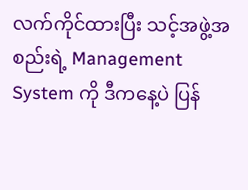လက်ကိုင်ထားပြီး သင့်အဖွဲ့အစည်းရဲ့ Management System ကို ဒီကနေ့ပဲ ပြန်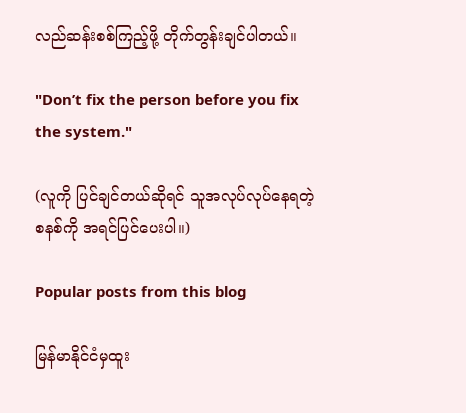လည်ဆန်းစစ်ကြည့်ဖို့ တိုက်တွန်းချင်ပါတယ်။

"Don’t fix the person before you fix the system."

(လူကို ပြင်ချင်တယ်ဆိုရင် သူအလုပ်လုပ်နေရတဲ့ စနစ်ကို အရင်ပြင်ပေးပါ။)

Popular posts from this blog

မြန်မာနိုင်ငံမှထူး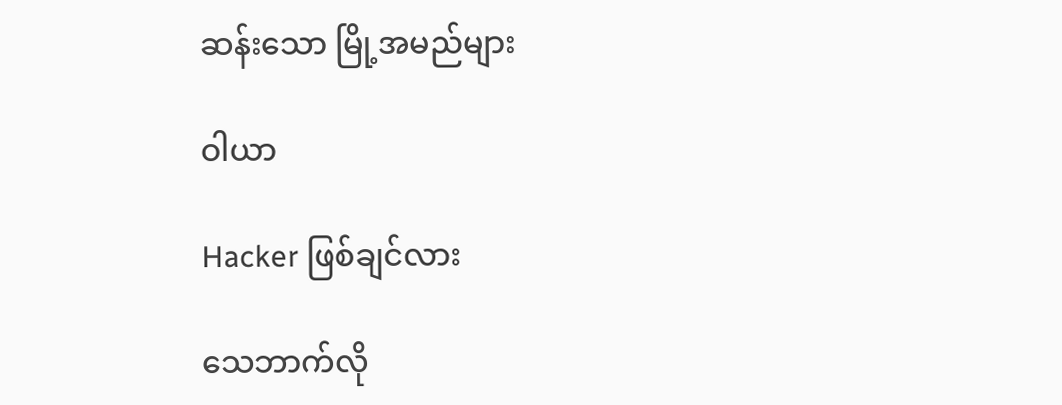ဆန်းသော မြို့အမည်များ

ဝါယာ

Hacker ဖြစ်ချင်လား

သေဘာက်လို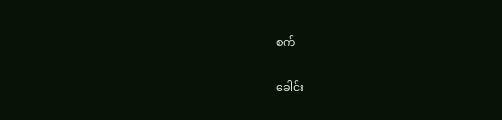စက်

ခေါင်း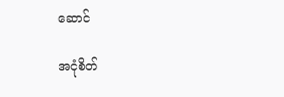ဆောင်

အငုံစိတ်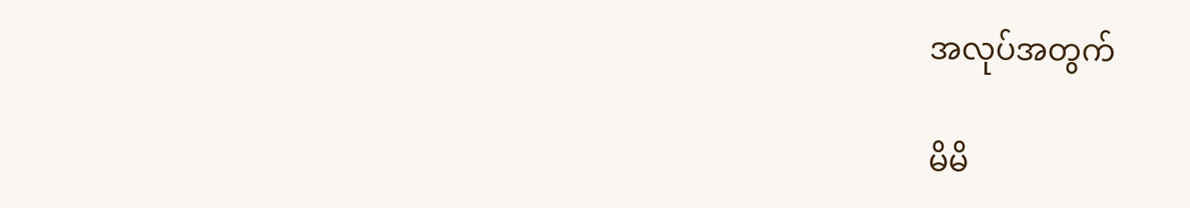အလုပ်အတွက်

မိမိ